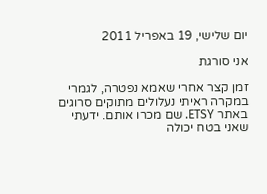יום שלישי, 19 באפריל 2011

אני סורגת

זמן קצר אחרי שאמא נפטרה, לגמרי במקרה ראיתי נעלולים מתוקים סרוגים באתר ETSY. שם מכרו אותם. ידעתי שאני בטח יכולה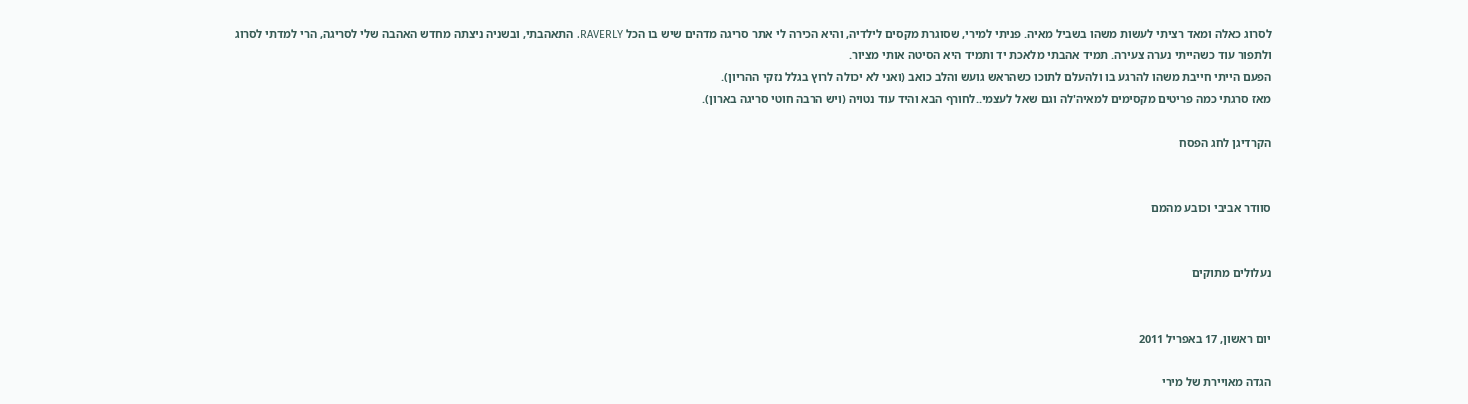לסרוג כאלה ומאד רציתי לעשות משהו בשביל מאיה. פניתי למירי, שסוגרת מקסים לילדיה, והיא הכירה לי אתר סריגה מדהים שיש בו הכל RAVERLY. התאהבתי, ובשניה ניצתה מחדש האהבה שלי לסריגה, הרי למדתי לסרוג ולתפור עוד כשהייתי נערה צעירה. תמיד אהבתי מלאכת יד ותמיד היא הסיטה אותי מציור.
הפעם הייתי חייבת משהו להרגע בו ולהעלם לתוכו כשהראש גועש והלב כואב (ואני לא יכולה לרוץ בגלל נזקי ההריון).
מאז סרגתי כמה פריטים מקסימים למאיה'לה וגם שאל לעצמי..לחורף הבא והיד עוד נטויה (ויש הרבה חוטי סריגה בארון).

הקרדיגן לחג הפסח


סוודר אביבי וכובע מהמם


נעלולים מתוקים


יום ראשון, 17 באפריל 2011

הגדה מאויירת של מירי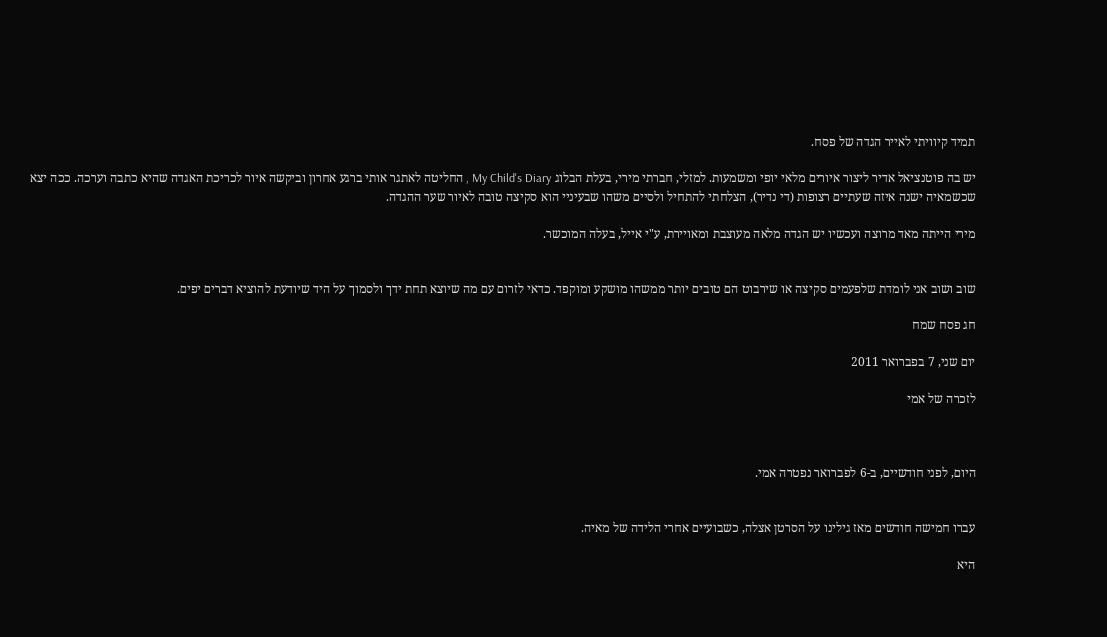תמיד קיוויתי לאייר הגדה של פסח.

יש בה פוטנציאל אדיר ליצור איורים מלאי יופי ומשמעות. למזלי, חברתי מירי, בעלת הבלוג My Child's Diary , החליטה לאתגר אותי ברגע אחרון וביקשה איור לכריכת האגדה שהיא כתבה וערכה. ככה יצא שכשמאיה ישנה איזה שעתיים רצופות (די נדיר), הצלחתי להתחיל ולסיים משהו שבעיניי הוא סקיצה טובה לאיור שער ההגדה.

מירי הייתה מאד מרוצה ועכשיו יש הגדה מלאה מעוצבת ומאויירת, ע"י אייל, בעלה המוכשר.


שוב ושוב אני לומדת שלפעמים סקיצה או שירבוט הם טובים יותר ממשהו מושקע ומוקפד. כדאי לזרום עם מה שיוצא תחת ידך ולסמוך על היד שיודעת להוציא דברים יפים.

חג פסח שמח

יום שני, 7 בפברואר 2011

לזכרה של אמי



היום, לפני חודשיים, ב-6 לפברואר נפטרה אמי.


עברו חמישה חודשים מאז גילינו על הסרטן אצלה, כשבועיים אחרי הלידה של מאיה.

היא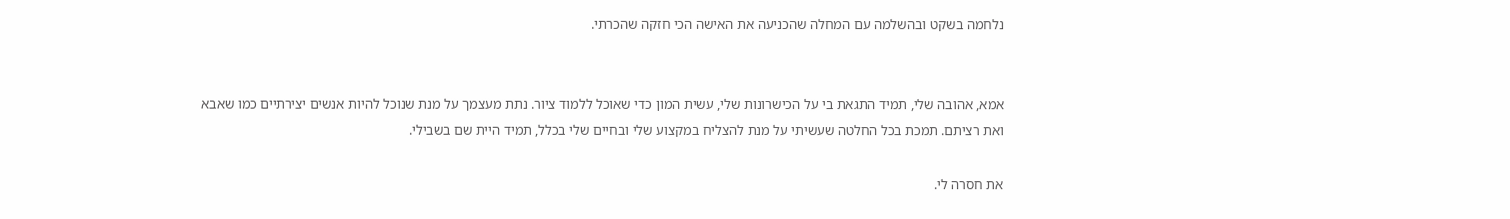נלחמה בשקט ובהשלמה עם המחלה שהכניעה את האישה הכי חזקה שהכרתי.


אמא, אהובה שלי, תמיד התגאת בי על הכישרונות שלי, עשית המון כדי שאוכל ללמוד ציור. נתת מעצמך על מנת שנוכל להיות אנשים יצירתיים כמו שאבא ואת רציתם. תמכת בכל החלטה שעשיתי על מנת להצליח במקצוע שלי ובחיים שלי בכלל, תמיד היית שם בשבילי.

את חסרה לי.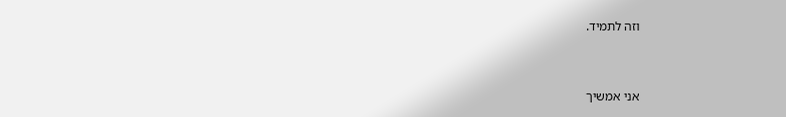וזה לתמיד.


אני אמשיך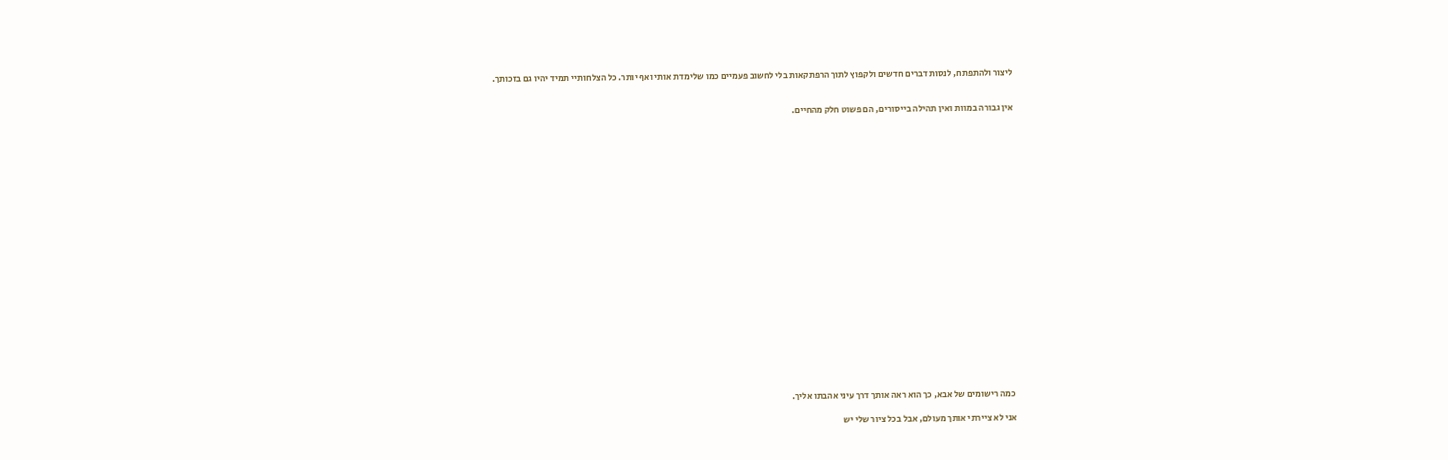ליצור ולהתפתח, לנסות דברים חדשים ולקפוץ לתוך הרפתקאות בלי לחשוב פעמיים כמו שלימדת אותי ואף יותר. כל הצלחותיי תמיד יהיו גם בזכותך.


אין גבורה במוות ואין תהילה בייסורים, הם פשוט חלק מהחיים.























כמה רישומים של אבא, כך הוא ראה אותך דרך עיני אהבתו אליך.

אני לא ציירתי אותך מעולם, אבל בכל ציור שלי יש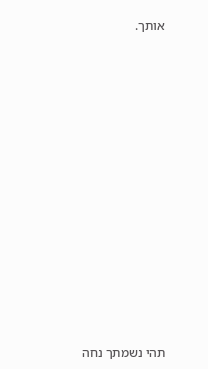אותך.




















תהי נשמתך נחה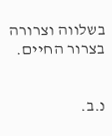בשלווה וצרורה בצרור החיים.


נ.ב.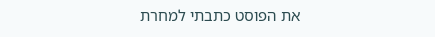את הפוסט כתבתי למחרת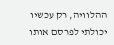ההלוויה, רק עכשיו יכולתי לפרסם אותו